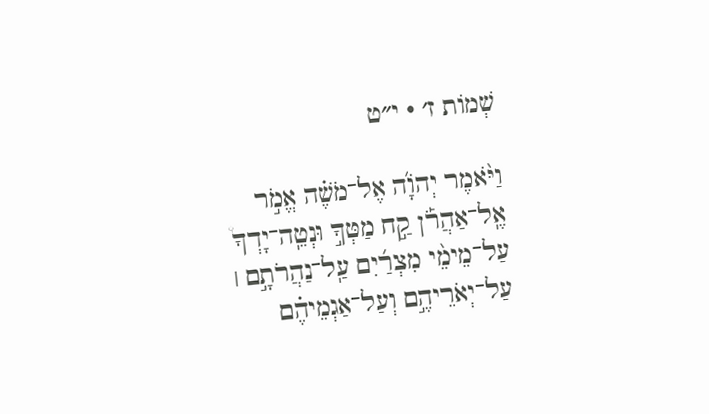שְׁמוֹת ז׳ · י״ט

וַיֹּ֨אמֶר יְהֹוָ֜ה אֶל־מֹשֶׁ֗ה אֱמֹ֣ר אֶֽל־אַהֲרֹ֡ן קַ֣ח מַטְּךָ֣ וּנְטֵֽה־יָדְךָ֩ עַל־מֵימֵ֨י מִצְרַ֜יִם עַֽל־נַהֲרֹתָ֣ם ׀ עַל־יְאֹרֵיהֶ֣ם וְעַל־אַגְמֵיהֶ֗ם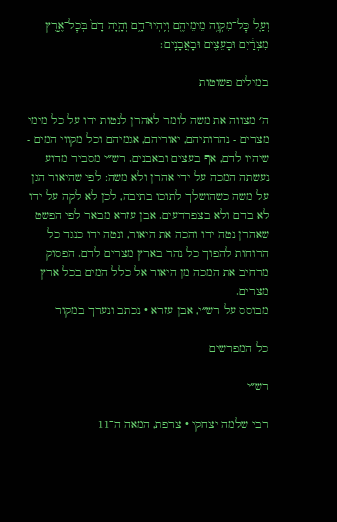וְעַ֛ל כׇּל־מִקְוֵ֥ה מֵימֵיהֶ֖ם וְיִֽהְיוּ־דָ֑ם וְהָ֤יָה דָם֙ בְּכׇל־אֶ֣רֶץ מִצְרַ֔יִם וּבָעֵצִ֖ים וּבָאֲבָנִֽים׃

במילים פשוטות

ה׳ מצווה את משה לומר לאהרן לנטות ידו על כל מימי מצרים - נהרותיהם, יאוריהם, אגמיהם וכל מקווי המים - שיהיו לדם, אף בעצים ובאבנים. רש״י מסביר מדוע נעשתה המכה על ידי אהרן ולא משה: לפי שהיאור הגן על משה כשהושלך לתוכו בתיבה, לכן לא לקה על ידו לא בדם ולא בצפרדעים. אבן עזרא מבאר לפי הפשט שאהרן נטה ידו והכה את היאור, ונטה ידו כנגד כל הרוחות להפוך כל נהר בארץ מצרים לדם. הפסוק מרחיב את המכה מן היאור אל כלל המים בכל ארץ מצרים.
מבוסס על רש״י, אבן עזרא · נכתב ונערך במקור

כל המפרשים

רש״י

רבי שלמה יצחקי · צרפת, המאה ה־11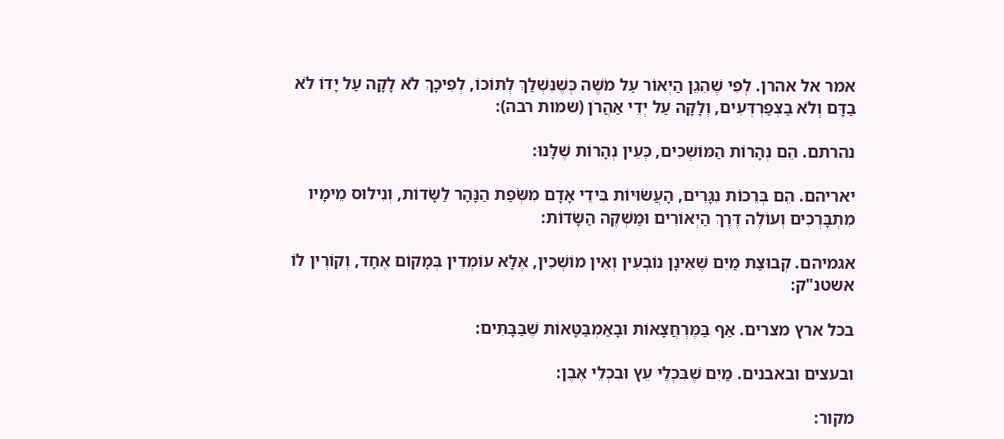אמר אל אהרן. לְפִי שֶׁהֵגֵן הַיְאוֹר עַל מֹשֶׁה כְּשֶׁנִּשְׁלַךְ לְתוֹכוֹ, לְפִיכָךְ לֹא לָקָה עַל יָדוֹ לֹא בַדָּם וְלֹא בַצְפַרְדְּעִים, וְלָקָה עַל יְדֵי אַהֲרֹן (שמות רבה):

נהרתם. הֵם נְהָרוֹת הַמּוֹשְׁכִים, כְּעֵין נְהָרוֹת שֶׁלָּנוּ:

יאריהם. הֵם בְּרֵכוֹת נִגָּרִים, הָעֲשׂוּיוֹת בִּידֵי אָדָם מִשְּׂפַת הַנָּהָר לַשָּׂדוֹת, וְנִילוּס מֵימָיו מִתְבָּרְכִים וְעוֹלֶה דֶּרֶךְ הַיְאוֹרִים וּמַשְׁקֶה הַשָּׂדוֹת:

אגמיהם. קְבוּצַת מַיִם שֶׁאֵינָן נוֹבְעִין וְאֵין מוֹשְׁכִין, אֶלָּא עוֹמְדִין בְּמָקוֹם אֶחָד, וְקוֹרְין לוֹ אשטנ"ק:

בכל ארץ מצרים. אַף בַּמֶּרְחֲצָאוֹת וּבָאַמְבַּטָּאוֹת שֶׁבַּבָּתִּים:

ובעצים ובאבנים. מַיִם שֶׁבִּכְלֵי עֵץ וּבִכְלֵי אֶבֶן:

מקור: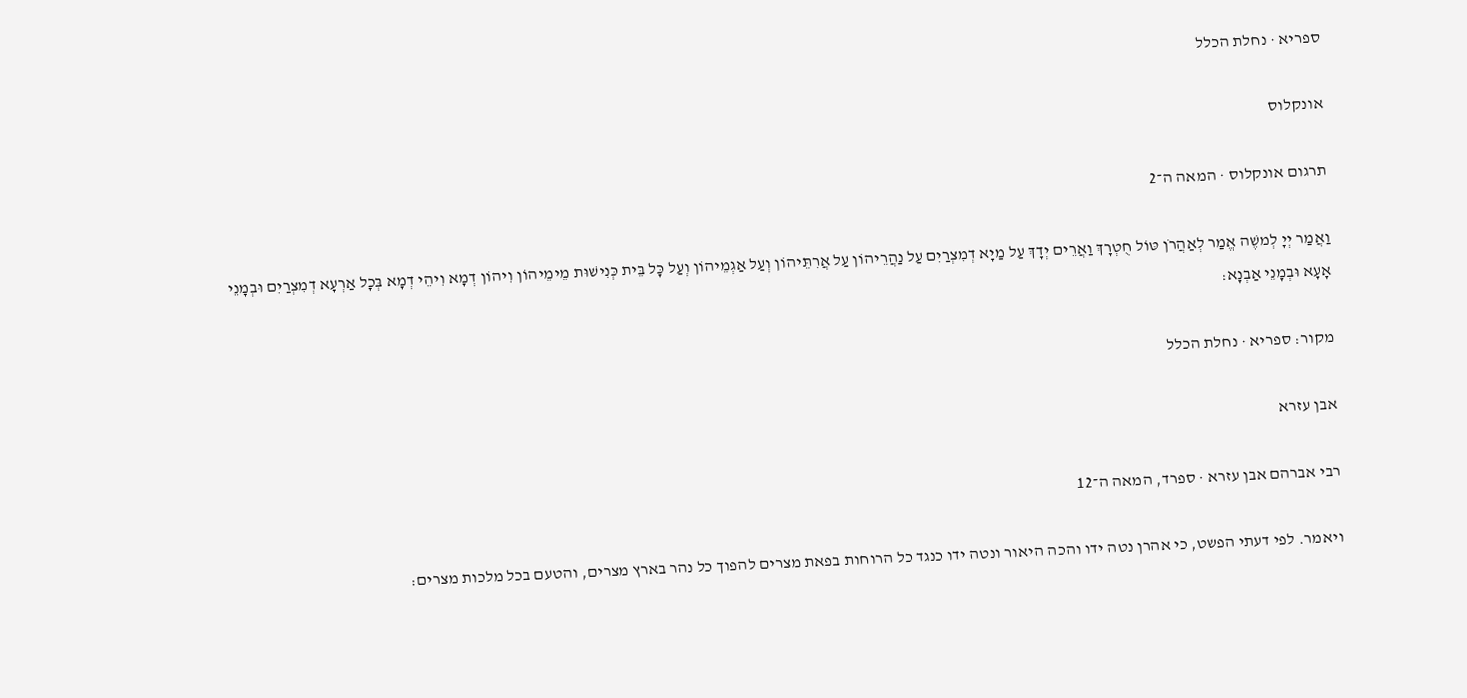ספריא · נחלת הכלל

אונקלוס

תרגום אונקלוס · המאה ה־2

וַאֲמַר יְיָ לְמשֶׁה אֱמַר לְאַהֲרֹן טּוֹל חֻטְרָךְ וַאֲרֵים יְדָךְ עַל מַיָא דְמִצְרַיִם עַל נַהֲרֵיהוֹן עַל אֲרִתֵּיהוֹן וְעַל אַגְמֵיהוֹן וְעַל כָּל בֵּית כְּנִישׁוּת מֵימֵיהוֹן וִיהוֹן דְמָא וִיהֵי דְמָא בְּכָל אַרְעָא דְמִצְרַיִם וּבְמָנֵי אָעָא וּבְמָנֵי אַבְנָא:

מקור: ספריא · נחלת הכלל

אבן עזרא

רבי אברהם אבן עזרא · ספרד, המאה ה־12

ויאמר. לפי דעתי הפשט, כי אהרן נטה ידו והכה היאור ונטה ידו כנגד כל הרוחות בפאת מצרים להפוך כל נהר בארץ מצרים, והטעם בכל מלכות מצרים: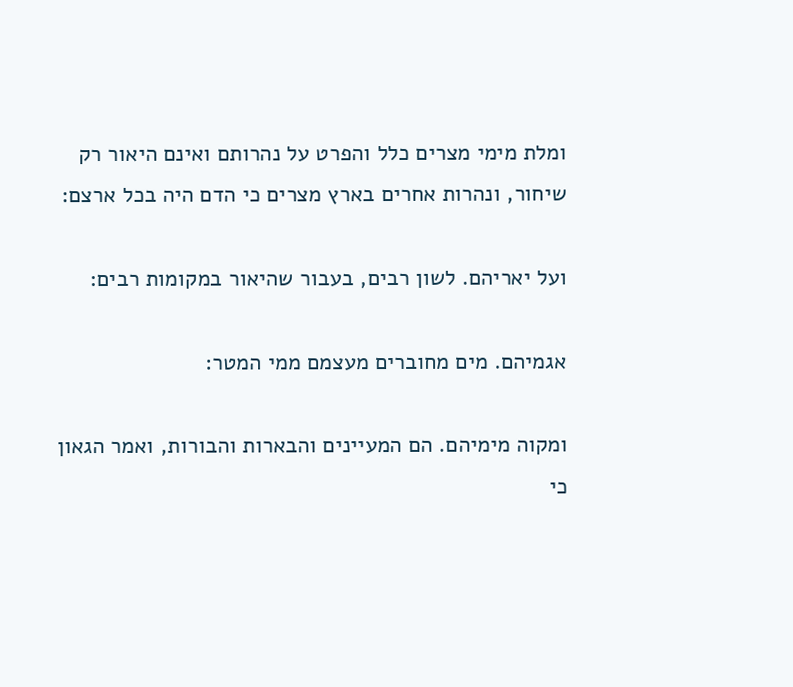ומלת מימי מצרים כלל והפרט על נהרותם ואינם היאור רק שיחור, ונהרות אחרים בארץ מצרים כי הדם היה בכל ארצם:

ועל יאריהם. לשון רבים, בעבור שהיאור במקומות רבים:

אגמיהם. מים מחוברים מעצמם ממי המטר:

ומקוה מימיהם. הם המעיינים והבארות והבורות, ואמר הגאון כי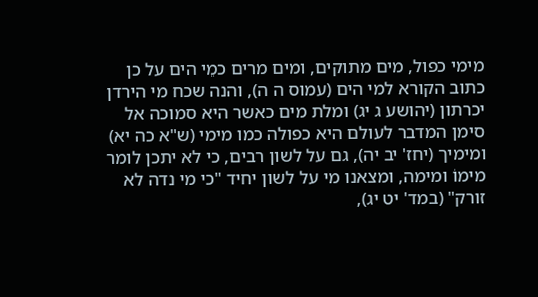מימי כפול, מים מתוקים, ומים מרים כמֵי הים על כן כתוב הקורא למי הים (עמוס ה ה), והנה שכח מי הירדן יכרתון (יהושע ג יג) ומלת מים כאשר היא סמוכה אל סימן המדבר לעולם היא כפולה כמו מימי (ש"א כה יא) ומימיך (יחז' יב יה), גם על לשון רבים, כי לא יתכן לומר מימוֹ ומימה, ומצאנו מי על לשון יחיד "כי מי נדה לא זורק" (במד' יט יג),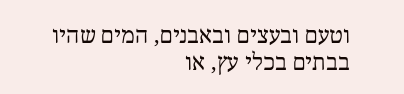וטעם ובעצים ובאבנים, המים שהיו בבתים בכלי עץ, או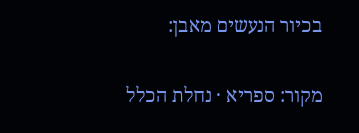בכיור הנעשים מאבן:

מקור: ספריא · נחלת הכלל